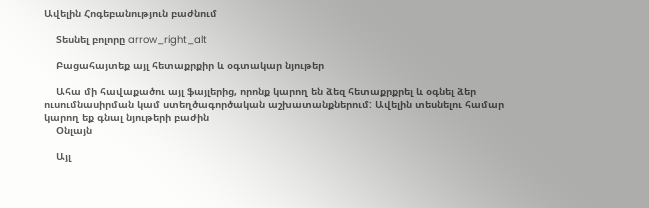Ավելին Հոգեբանություն բաժնում

    Տեսնել բոլորը arrow_right_alt

    Բացահայտեք այլ հետաքրքիր և օգտակար նյութեր

    Ահա մի հավաքածու այլ ֆայլերից, որոնք կարող են ձեզ հետաքրքրել և օգնել ձեր ուսումնասիրման կամ ստեղծագործական աշխատանքներում: Ավելին տեսնելու համար կարող եք գնալ նյութերի բաժին
    Օնլայն

    Այլ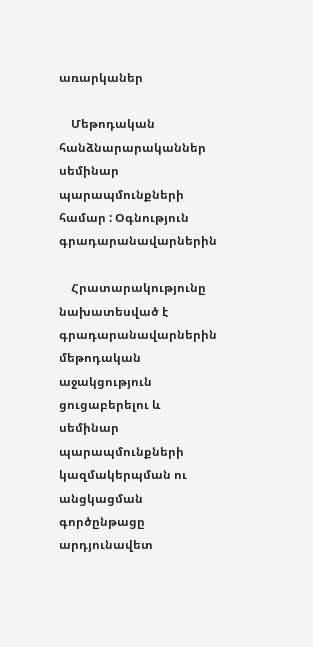առարկաներ

    Մեթոդական հանձնարարականներ սեմինար պարապմունքների համար : Օգնություն գրադարանավարներին

    Հրատարակությունը նախատեսված է գրադարանավարներին մեթոդական աջակցություն ցուցաբերելու և սեմինար պարապմունքների կազմակերպման ու անցկացման գործընթացը արդյունավետ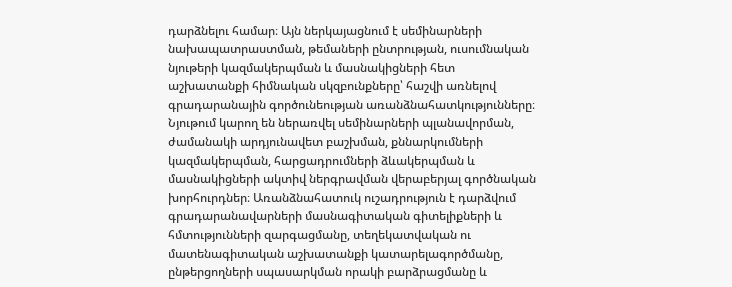դարձնելու համար։ Այն ներկայացնում է սեմինարների նախապատրաստման, թեմաների ընտրության, ուսումնական նյութերի կազմակերպման և մասնակիցների հետ աշխատանքի հիմնական սկզբունքները՝ հաշվի առնելով գրադարանային գործունեության առանձնահատկությունները։ Նյութում կարող են ներառվել սեմինարների պլանավորման, ժամանակի արդյունավետ բաշխման, քննարկումների կազմակերպման, հարցադրումների ձևակերպման և մասնակիցների ակտիվ ներգրավման վերաբերյալ գործնական խորհուրդներ։ Առանձնահատուկ ուշադրություն է դարձվում գրադարանավարների մասնագիտական գիտելիքների և հմտությունների զարգացմանը, տեղեկատվական ու մատենագիտական աշխատանքի կատարելագործմանը, ընթերցողների սպասարկման որակի բարձրացմանը և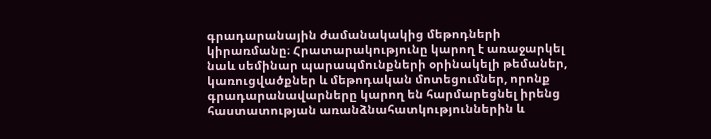գրադարանային ժամանակակից մեթոդների կիրառմանը։ Հրատարակությունը կարող է առաջարկել նաև սեմինար պարապմունքների օրինակելի թեմաներ, կառուցվածքներ և մեթոդական մոտեցումներ, որոնք գրադարանավարները կարող են հարմարեցնել իրենց հաստատության առանձնահատկություններին և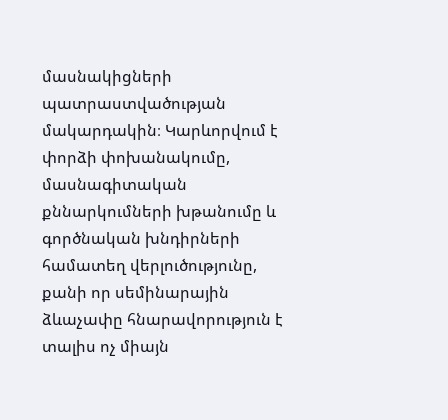մասնակիցների պատրաստվածության մակարդակին։ Կարևորվում է փորձի փոխանակումը, մասնագիտական քննարկումների խթանումը և գործնական խնդիրների համատեղ վերլուծությունը, քանի որ սեմինարային ձևաչափը հնարավորություն է տալիս ոչ միայն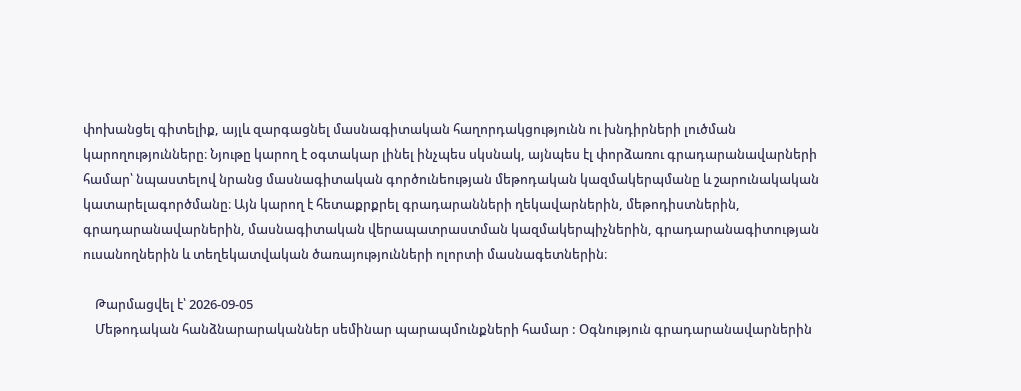փոխանցել գիտելիք, այլև զարգացնել մասնագիտական հաղորդակցությունն ու խնդիրների լուծման կարողությունները։ Նյութը կարող է օգտակար լինել ինչպես սկսնակ, այնպես էլ փորձառու գրադարանավարների համար՝ նպաստելով նրանց մասնագիտական գործունեության մեթոդական կազմակերպմանը և շարունակական կատարելագործմանը։ Այն կարող է հետաքրքրել գրադարանների ղեկավարներին, մեթոդիստներին, գրադարանավարներին, մասնագիտական վերապատրաստման կազմակերպիչներին, գրադարանագիտության ուսանողներին և տեղեկատվական ծառայությունների ոլորտի մասնագետներին։

    Թարմացվել է՝ 2026-09-05
    Մեթոդական հանձնարարականներ սեմինար պարապմունքների համար : Օգնություն գրադարանավարներին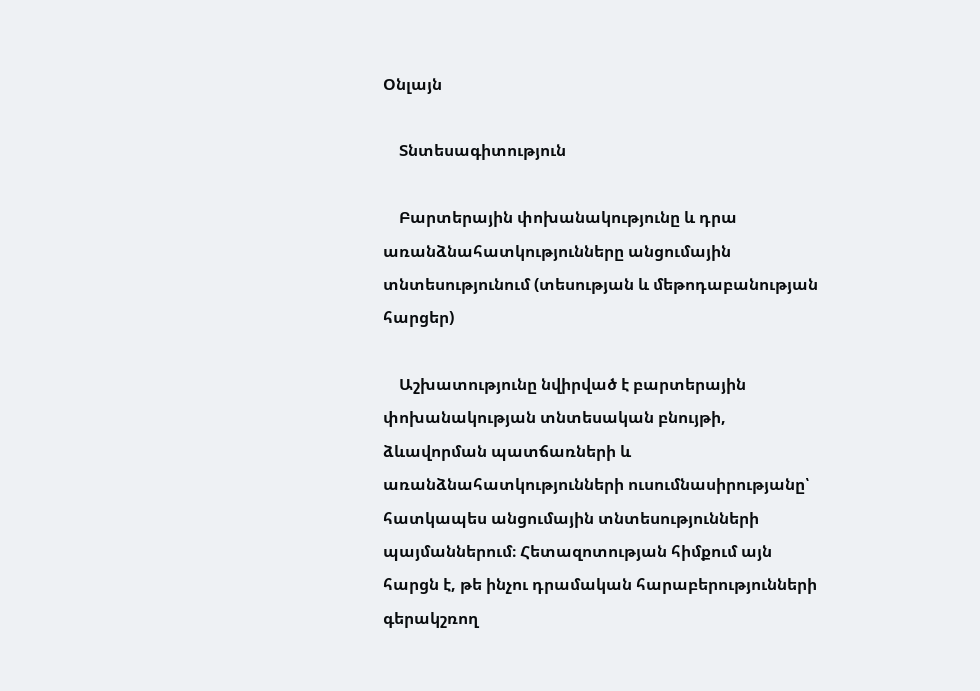Օնլայն

    Տնտեսագիտություն

    Բարտերային փոխանակությունը և դրա առանձնահատկությունները անցումային տնտեսությունում (տեսության և մեթոդաբանության հարցեր)

    Աշխատությունը նվիրված է բարտերային փոխանակության տնտեսական բնույթի, ձևավորման պատճառների և առանձնահատկությունների ուսումնասիրությանը՝ հատկապես անցումային տնտեսությունների պայմաններում։ Հետազոտության հիմքում այն հարցն է, թե ինչու դրամական հարաբերությունների գերակշռող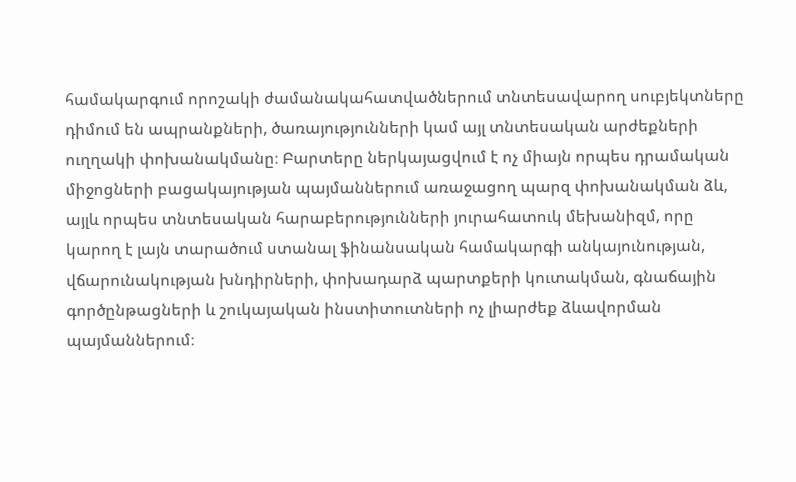համակարգում որոշակի ժամանակահատվածներում տնտեսավարող սուբյեկտները դիմում են ապրանքների, ծառայությունների կամ այլ տնտեսական արժեքների ուղղակի փոխանակմանը։ Բարտերը ներկայացվում է ոչ միայն որպես դրամական միջոցների բացակայության պայմաններում առաջացող պարզ փոխանակման ձև, այլև որպես տնտեսական հարաբերությունների յուրահատուկ մեխանիզմ, որը կարող է լայն տարածում ստանալ ֆինանսական համակարգի անկայունության, վճարունակության խնդիրների, փոխադարձ պարտքերի կուտակման, գնաճային գործընթացների և շուկայական ինստիտուտների ոչ լիարժեք ձևավորման պայմաններում։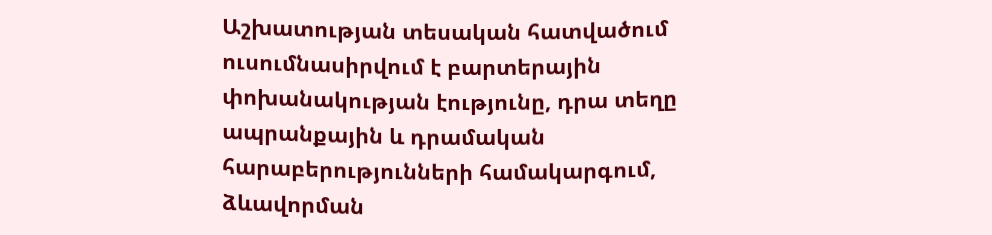Աշխատության տեսական հատվածում ուսումնասիրվում է բարտերային փոխանակության էությունը, դրա տեղը ապրանքային և դրամական հարաբերությունների համակարգում, ձևավորման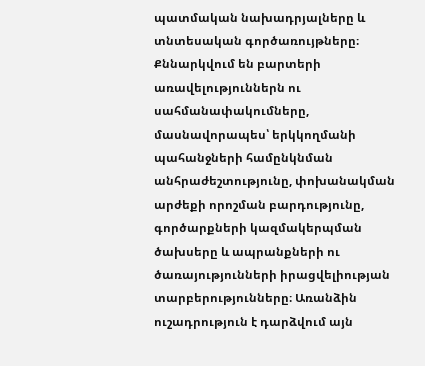պատմական նախադրյալները և տնտեսական գործառույթները։ Քննարկվում են բարտերի առավելություններն ու սահմանափակումները, մասնավորապես՝ երկկողմանի պահանջների համընկնման անհրաժեշտությունը, փոխանակման արժեքի որոշման բարդությունը, գործարքների կազմակերպման ծախսերը և ապրանքների ու ծառայությունների իրացվելիության տարբերությունները։ Առանձին ուշադրություն է դարձվում այն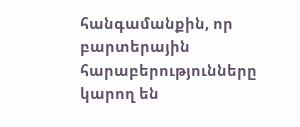հանգամանքին, որ բարտերային հարաբերությունները կարող են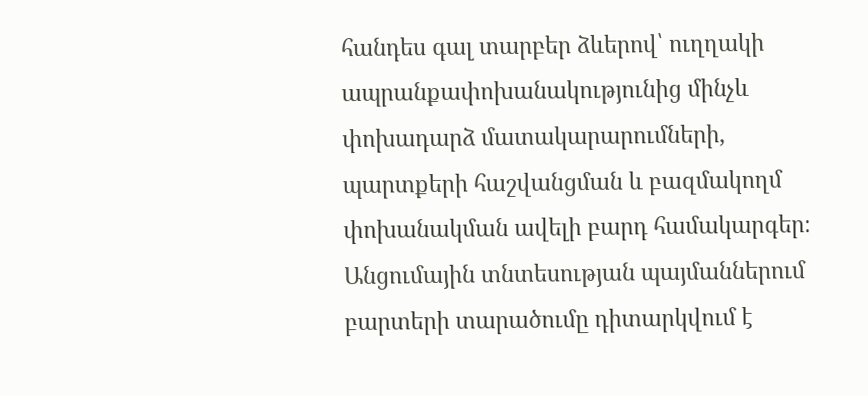հանդես գալ տարբեր ձևերով՝ ուղղակի ապրանքափոխանակությունից մինչև փոխադարձ մատակարարումների, պարտքերի հաշվանցման և բազմակողմ փոխանակման ավելի բարդ համակարգեր։ Անցումային տնտեսության պայմաններում բարտերի տարածումը դիտարկվում է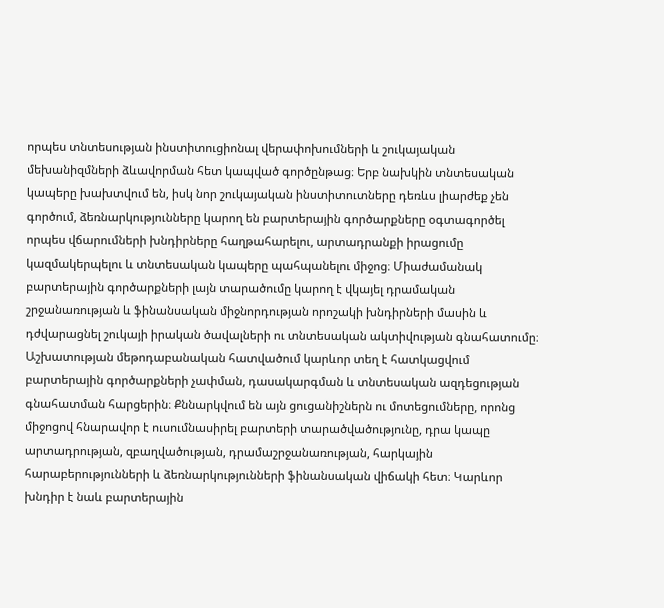որպես տնտեսության ինստիտուցիոնալ վերափոխումների և շուկայական մեխանիզմների ձևավորման հետ կապված գործընթաց։ Երբ նախկին տնտեսական կապերը խախտվում են, իսկ նոր շուկայական ինստիտուտները դեռևս լիարժեք չեն գործում, ձեռնարկությունները կարող են բարտերային գործարքները օգտագործել որպես վճարումների խնդիրները հաղթահարելու, արտադրանքի իրացումը կազմակերպելու և տնտեսական կապերը պահպանելու միջոց։ Միաժամանակ բարտերային գործարքների լայն տարածումը կարող է վկայել դրամական շրջանառության և ֆինանսական միջնորդության որոշակի խնդիրների մասին և դժվարացնել շուկայի իրական ծավալների ու տնտեսական ակտիվության գնահատումը։ Աշխատության մեթոդաբանական հատվածում կարևոր տեղ է հատկացվում բարտերային գործարքների չափման, դասակարգման և տնտեսական ազդեցության գնահատման հարցերին։ Քննարկվում են այն ցուցանիշներն ու մոտեցումները, որոնց միջոցով հնարավոր է ուսումնասիրել բարտերի տարածվածությունը, դրա կապը արտադրության, զբաղվածության, դրամաշրջանառության, հարկային հարաբերությունների և ձեռնարկությունների ֆինանսական վիճակի հետ։ Կարևոր խնդիր է նաև բարտերային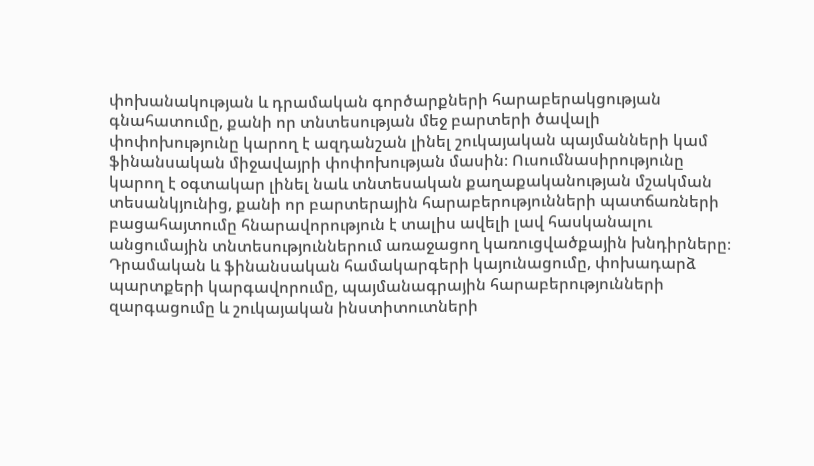փոխանակության և դրամական գործարքների հարաբերակցության գնահատումը, քանի որ տնտեսության մեջ բարտերի ծավալի փոփոխությունը կարող է ազդանշան լինել շուկայական պայմանների կամ ֆինանսական միջավայրի փոփոխության մասին։ Ուսումնասիրությունը կարող է օգտակար լինել նաև տնտեսական քաղաքականության մշակման տեսանկյունից, քանի որ բարտերային հարաբերությունների պատճառների բացահայտումը հնարավորություն է տալիս ավելի լավ հասկանալու անցումային տնտեսություններում առաջացող կառուցվածքային խնդիրները։ Դրամական և ֆինանսական համակարգերի կայունացումը, փոխադարձ պարտքերի կարգավորումը, պայմանագրային հարաբերությունների զարգացումը և շուկայական ինստիտուտների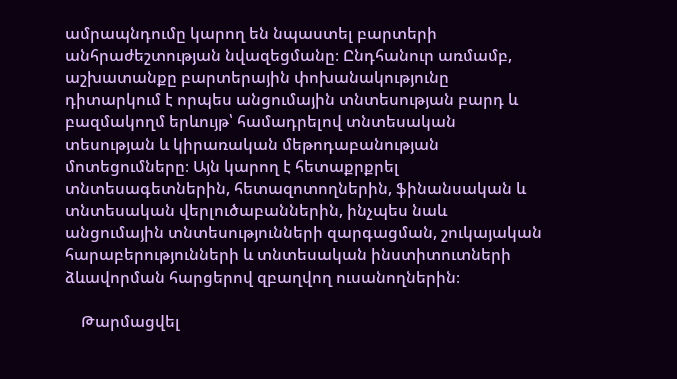ամրապնդումը կարող են նպաստել բարտերի անհրաժեշտության նվազեցմանը։ Ընդհանուր առմամբ, աշխատանքը բարտերային փոխանակությունը դիտարկում է որպես անցումային տնտեսության բարդ և բազմակողմ երևույթ՝ համադրելով տնտեսական տեսության և կիրառական մեթոդաբանության մոտեցումները։ Այն կարող է հետաքրքրել տնտեսագետներին, հետազոտողներին, ֆինանսական և տնտեսական վերլուծաբաններին, ինչպես նաև անցումային տնտեսությունների զարգացման, շուկայական հարաբերությունների և տնտեսական ինստիտուտների ձևավորման հարցերով զբաղվող ուսանողներին։

    Թարմացվել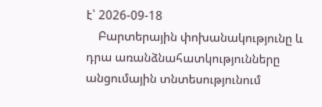է՝ 2026-09-18
    Բարտերային փոխանակությունը և դրա առանձնահատկությունները անցումային տնտեսությունում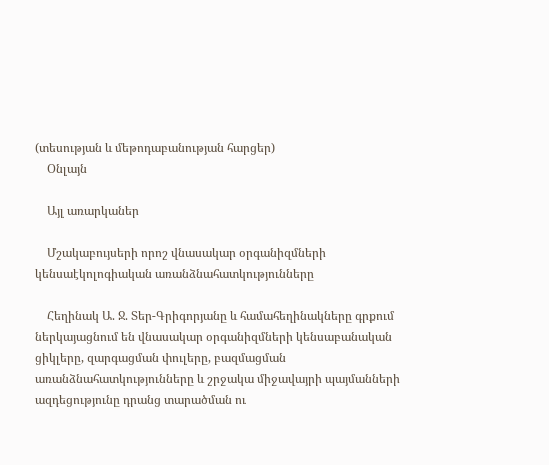(տեսության և մեթոդաբանության հարցեր)
    Օնլայն

    Այլ առարկաներ

    Մշակաբույսերի որոշ վնասակար օրգանիզմների կենսաէկոլոգիական առանձնահատկությունները

    Հեղինակ Ա. Ջ. Տեր-Գրիգորյանը և համահեղինակները գրքում ներկայացնում են վնասակար օրգանիզմների կենսաբանական ցիկլերը, զարգացման փուլերը, բազմացման առանձնահատկությունները և շրջակա միջավայրի պայմանների ազդեցությունը դրանց տարածման ու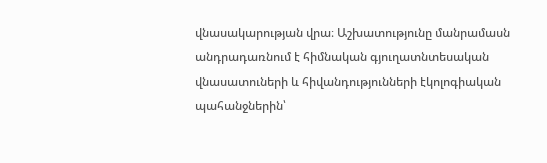վնասակարության վրա։ Աշխատությունը մանրամասն անդրադառնում է հիմնական գյուղատնտեսական վնասատուների և հիվանդությունների էկոլոգիական պահանջներին՝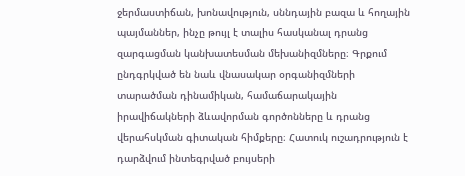ջերմաստիճան, խոնավություն, սննդային բազա և հողային պայմաններ, ինչը թույլ է տալիս հասկանալ դրանց զարգացման կանխատեսման մեխանիզմները։ Գրքում ընդգրկված են նաև վնասակար օրգանիզմների տարածման դինամիկան, համաճարակային իրավիճակների ձևավորման գործոնները և դրանց վերահսկման գիտական հիմքերը։ Հատուկ ուշադրություն է դարձվում ինտեգրված բույսերի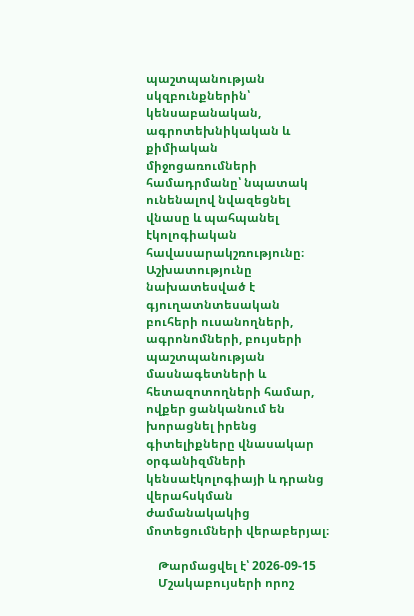պաշտպանության սկզբունքներին՝ կենսաբանական, ագրոտեխնիկական և քիմիական միջոցառումների համադրմանը՝ նպատակ ունենալով նվազեցնել վնասը և պահպանել էկոլոգիական հավասարակշռությունը։ Աշխատությունը նախատեսված է գյուղատնտեսական բուհերի ուսանողների, ագրոնոմների, բույսերի պաշտպանության մասնագետների և հետազոտողների համար, ովքեր ցանկանում են խորացնել իրենց գիտելիքները վնասակար օրգանիզմների կենսաէկոլոգիայի և դրանց վերահսկման ժամանակակից մոտեցումների վերաբերյալ։

    Թարմացվել է՝ 2026-09-15
    Մշակաբույսերի որոշ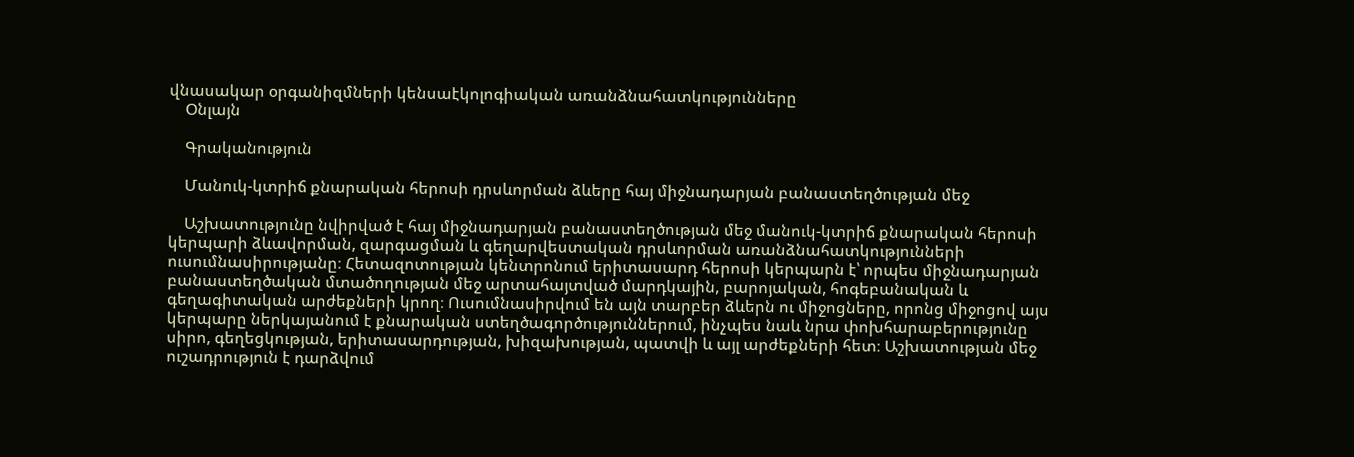վնասակար օրգանիզմների կենսաէկոլոգիական առանձնահատկությունները
    Օնլայն

    Գրականություն

    Մանուկ-կտրիճ քնարական հերոսի դրսևորման ձևերը հայ միջնադարյան բանաստեղծության մեջ

    Աշխատությունը նվիրված է հայ միջնադարյան բանաստեղծության մեջ մանուկ-կտրիճ քնարական հերոսի կերպարի ձևավորման, զարգացման և գեղարվեստական դրսևորման առանձնահատկությունների ուսումնասիրությանը։ Հետազոտության կենտրոնում երիտասարդ հերոսի կերպարն է՝ որպես միջնադարյան բանաստեղծական մտածողության մեջ արտահայտված մարդկային, բարոյական, հոգեբանական և գեղագիտական արժեքների կրող։ Ուսումնասիրվում են այն տարբեր ձևերն ու միջոցները, որոնց միջոցով այս կերպարը ներկայանում է քնարական ստեղծագործություններում, ինչպես նաև նրա փոխհարաբերությունը սիրո, գեղեցկության, երիտասարդության, խիզախության, պատվի և այլ արժեքների հետ։ Աշխատության մեջ ուշադրություն է դարձվում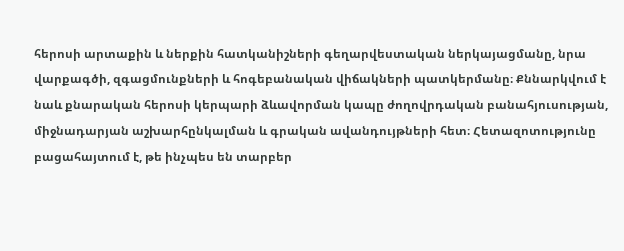հերոսի արտաքին և ներքին հատկանիշների գեղարվեստական ներկայացմանը, նրա վարքագծի, զգացմունքների և հոգեբանական վիճակների պատկերմանը։ Քննարկվում է նաև քնարական հերոսի կերպարի ձևավորման կապը ժողովրդական բանահյուսության, միջնադարյան աշխարհընկալման և գրական ավանդույթների հետ։ Հետազոտությունը բացահայտում է, թե ինչպես են տարբեր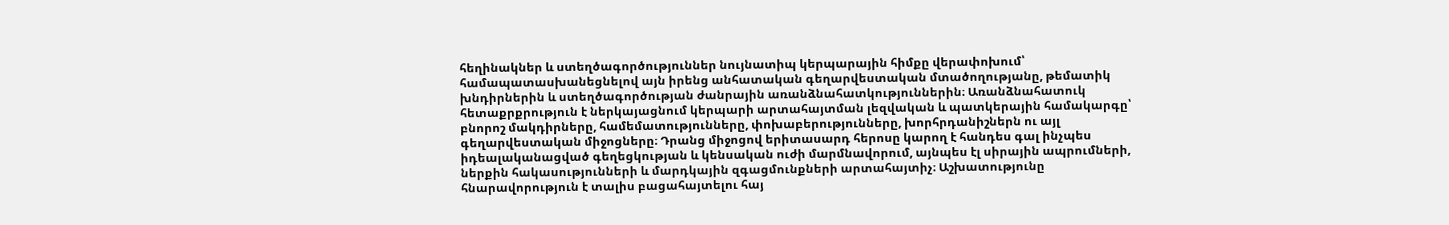հեղինակներ և ստեղծագործություններ նույնատիպ կերպարային հիմքը վերափոխում՝ համապատասխանեցնելով այն իրենց անհատական գեղարվեստական մտածողությանը, թեմատիկ խնդիրներին և ստեղծագործության ժանրային առանձնահատկություններին։ Առանձնահատուկ հետաքրքրություն է ներկայացնում կերպարի արտահայտման լեզվական և պատկերային համակարգը՝ բնորոշ մակդիրները, համեմատությունները, փոխաբերությունները, խորհրդանիշներն ու այլ գեղարվեստական միջոցները։ Դրանց միջոցով երիտասարդ հերոսը կարող է հանդես գալ ինչպես իդեալականացված գեղեցկության և կենսական ուժի մարմնավորում, այնպես էլ սիրային ապրումների, ներքին հակասությունների և մարդկային զգացմունքների արտահայտիչ։ Աշխատությունը հնարավորություն է տալիս բացահայտելու հայ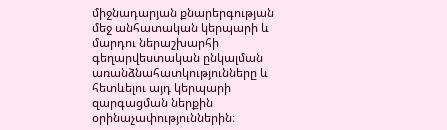միջնադարյան քնարերգության մեջ անհատական կերպարի և մարդու ներաշխարհի գեղարվեստական ընկալման առանձնահատկությունները և հետևելու այդ կերպարի զարգացման ներքին օրինաչափություններին։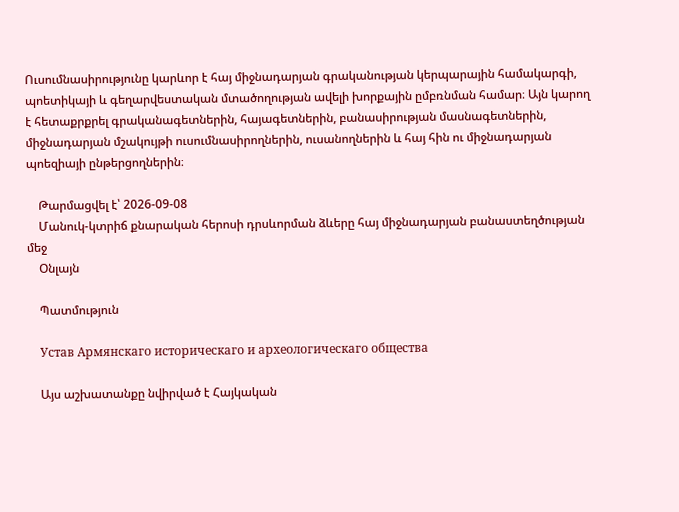Ուսումնասիրությունը կարևոր է հայ միջնադարյան գրականության կերպարային համակարգի, պոետիկայի և գեղարվեստական մտածողության ավելի խորքային ըմբռնման համար։ Այն կարող է հետաքրքրել գրականագետներին, հայագետներին, բանասիրության մասնագետներին, միջնադարյան մշակույթի ուսումնասիրողներին, ուսանողներին և հայ հին ու միջնադարյան պոեզիայի ընթերցողներին։

    Թարմացվել է՝ 2026-09-08
    Մանուկ-կտրիճ քնարական հերոսի դրսևորման ձևերը հայ միջնադարյան բանաստեղծության մեջ
    Օնլայն

    Պատմություն

    Устав Армянскаго историческаго и археологическаго общества

    Այս աշխատանքը նվիրված է Հայկական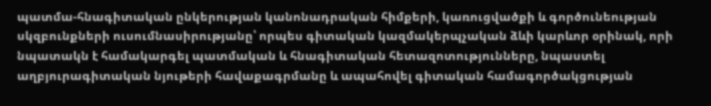պատմա-հնագիտական ընկերության կանոնադրական հիմքերի, կառուցվածքի և գործունեության սկզբունքների ուսումնասիրությանը՝ որպես գիտական կազմակերպչական ձևի կարևոր օրինակ, որի նպատակն է համակարգել պատմական և հնագիտական հետազոտությունները, նպաստել աղբյուրագիտական նյութերի հավաքագրմանը և ապահովել գիտական համագործակցության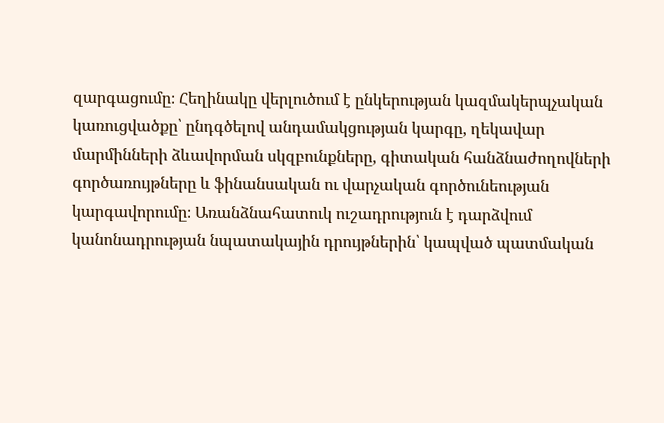զարգացումը։ Հեղինակը վերլուծում է ընկերության կազմակերպչական կառուցվածքը՝ ընդգծելով անդամակցության կարգը, ղեկավար մարմինների ձևավորման սկզբունքները, գիտական հանձնաժողովների գործառույթները և ֆինանսական ու վարչական գործունեության կարգավորումը։ Առանձնահատուկ ուշադրություն է դարձվում կանոնադրության նպատակային դրույթներին՝ կապված պատմական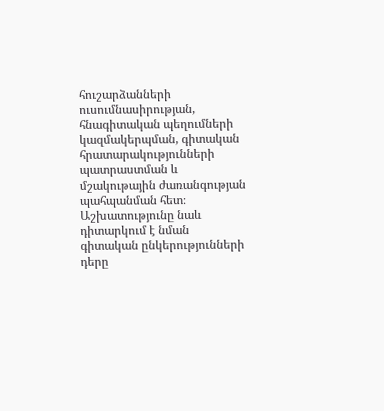հուշարձանների ուսումնասիրության, հնագիտական պեղումների կազմակերպման, գիտական հրատարակությունների պատրաստման և մշակութային ժառանգության պահպանման հետ։ Աշխատությունը նաև դիտարկում է նման գիտական ընկերությունների դերը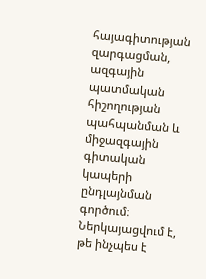հայագիտության զարգացման, ազգային պատմական հիշողության պահպանման և միջազգային գիտական կապերի ընդլայնման գործում։ Ներկայացվում է, թե ինչպես է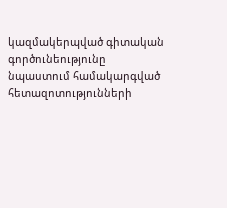կազմակերպված գիտական գործունեությունը նպաստում համակարգված հետազոտությունների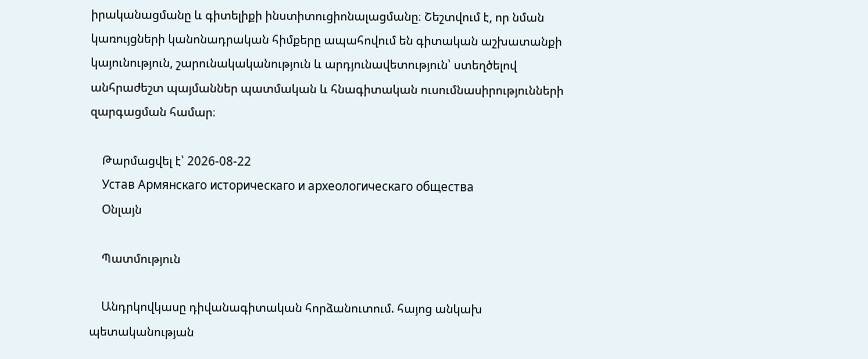իրականացմանը և գիտելիքի ինստիտուցիոնալացմանը։ Շեշտվում է, որ նման կառույցների կանոնադրական հիմքերը ապահովում են գիտական աշխատանքի կայունություն, շարունակականություն և արդյունավետություն՝ ստեղծելով անհրաժեշտ պայմաններ պատմական և հնագիտական ուսումնասիրությունների զարգացման համար։

    Թարմացվել է՝ 2026-08-22
    Устав Армянскаго историческаго и археологическаго общества
    Օնլայն

    Պատմություն

    Անդրկովկասը դիվանագիտական հորձանուտում. հայոց անկախ պետականության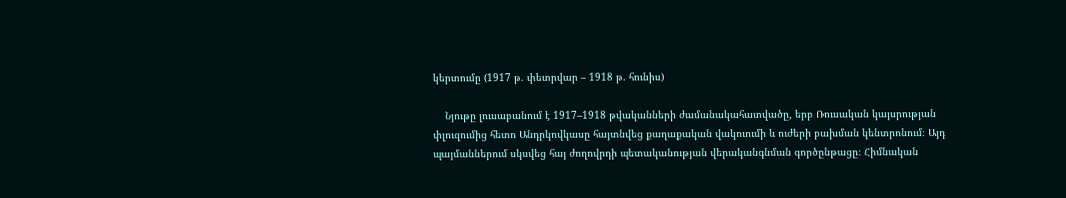կերտումը (1917 թ. փետրվար – 1918 թ. հունիս)

    Նյութը լուսաբանում է 1917–1918 թվականների ժամանակահատվածը, երբ Ռուսական կայսրության փլուզումից հետո Անդրկովկասը հայտնվեց քաղաքական վակուումի և ուժերի բախման կենտրոնում։ Այդ պայմաններում սկսվեց հայ ժողովրդի պետականության վերականգնման գործընթացը։ Հիմնական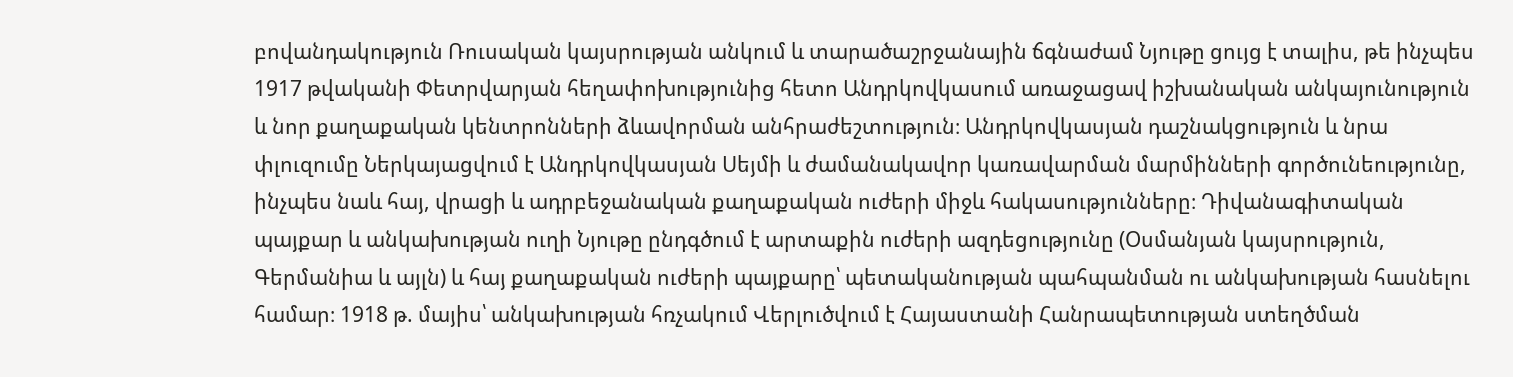բովանդակություն Ռուսական կայսրության անկում և տարածաշրջանային ճգնաժամ Նյութը ցույց է տալիս, թե ինչպես 1917 թվականի Փետրվարյան հեղափոխությունից հետո Անդրկովկասում առաջացավ իշխանական անկայունություն և նոր քաղաքական կենտրոնների ձևավորման անհրաժեշտություն։ Անդրկովկասյան դաշնակցություն և նրա փլուզումը Ներկայացվում է Անդրկովկասյան Սեյմի և ժամանակավոր կառավարման մարմինների գործունեությունը, ինչպես նաև հայ, վրացի և ադրբեջանական քաղաքական ուժերի միջև հակասությունները։ Դիվանագիտական պայքար և անկախության ուղի Նյութը ընդգծում է արտաքին ուժերի ազդեցությունը (Օսմանյան կայսրություն, Գերմանիա և այլն) և հայ քաղաքական ուժերի պայքարը՝ պետականության պահպանման ու անկախության հասնելու համար։ 1918 թ. մայիս՝ անկախության հռչակում Վերլուծվում է Հայաստանի Հանրապետության ստեղծման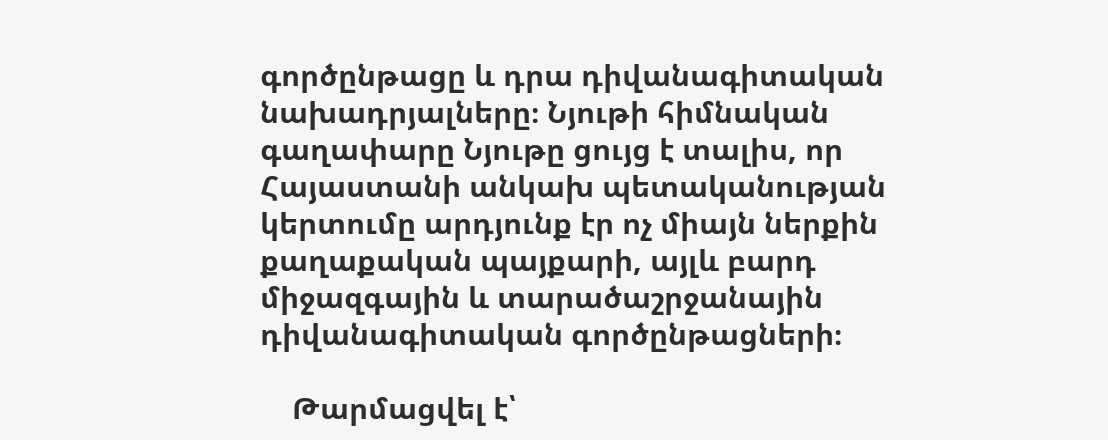գործընթացը և դրա դիվանագիտական նախադրյալները։ Նյութի հիմնական գաղափարը Նյութը ցույց է տալիս, որ Հայաստանի անկախ պետականության կերտումը արդյունք էր ոչ միայն ներքին քաղաքական պայքարի, այլև բարդ միջազգային և տարածաշրջանային դիվանագիտական գործընթացների։

    Թարմացվել է՝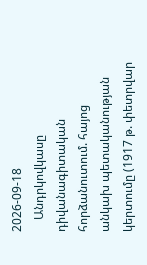2026-09-18
    Անդրկովկասը դիվանագիտական հորձանուտում. հայոց անկախ պետականության կերտումը (1917 թ. փետրվար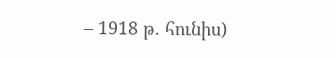– 1918 թ. հունիս)